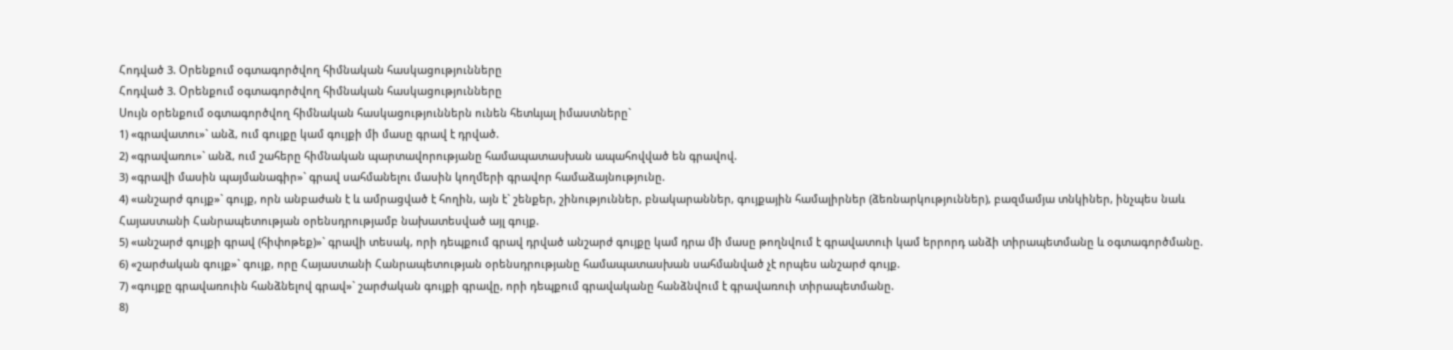Հոդված 3. Օրենքում օգտագործվող հիմնական հասկացությունները
Հոդված 3. Օրենքում օգտագործվող հիմնական հասկացությունները
Սույն օրենքում օգտագործվող հիմնական հասկացություններն ունեն հետևյալ իմաստները`
1) «գրավատու»` անձ, ում գույքը կամ գույքի մի մասը գրավ է դրված.
2) «գրավառու»` անձ, ում շահերը հիմնական պարտավորությանը համապատասխան ապահովված են գրավով.
3) «գրավի մասին պայմանագիր»` գրավ սահմանելու մասին կողմերի գրավոր համաձայնությունը.
4) «անշարժ գույք»` գույք, որն անբաժան է և ամրացված է հողին, այն է` շենքեր, շինություններ, բնակարաններ, գույքային համալիրներ (ձեռնարկություններ), բազմամյա տնկիներ, ինչպես նաև Հայաստանի Հանրապետության օրենսդրությամբ նախատեսված այլ գույք.
5) «անշարժ գույքի գրավ (հիփոթեք)»` գրավի տեսակ, որի դեպքում գրավ դրված անշարժ գույքը կամ դրա մի մասը թողնվում է գրավատուի կամ երրորդ անձի տիրապետմանը և օգտագործմանը.
6) «շարժական գույք»` գույք, որը Հայաստանի Հանրապետության օրենսդրությանը համապատասխան սահմանված չէ որպես անշարժ գույք.
7) «գույքը գրավառուին հանձնելով գրավ»` շարժական գույքի գրավը, որի դեպքում գրավականը հանձնվում է գրավառուի տիրապետմանը.
8)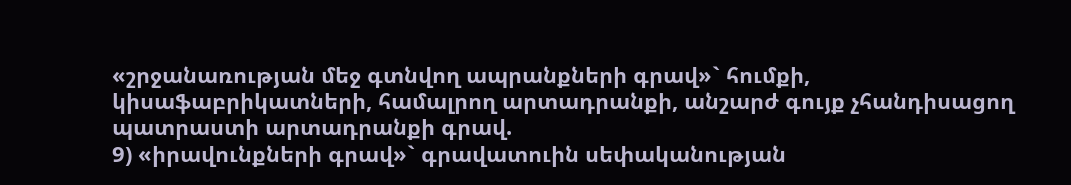«շրջանառության մեջ գտնվող ապրանքների գրավ»` հումքի, կիսաֆաբրիկատների, համալրող արտադրանքի, անշարժ գույք չհանդիսացող պատրաստի արտադրանքի գրավ.
9) «իրավունքների գրավ»` գրավատուին սեփականության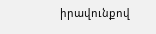իրավունքով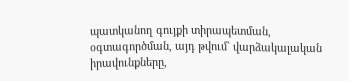պատկանող գույքի տիրապետման, օգտագործման, այդ թվում` վարձակալական իրավունքները,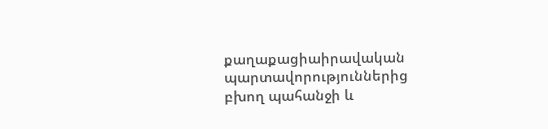քաղաքացիաիրավական պարտավորություններից բխող պահանջի և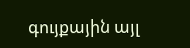գույքային այլ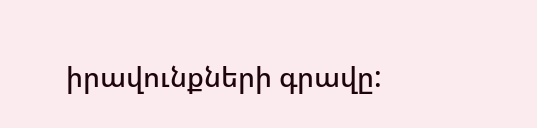իրավունքների գրավը: